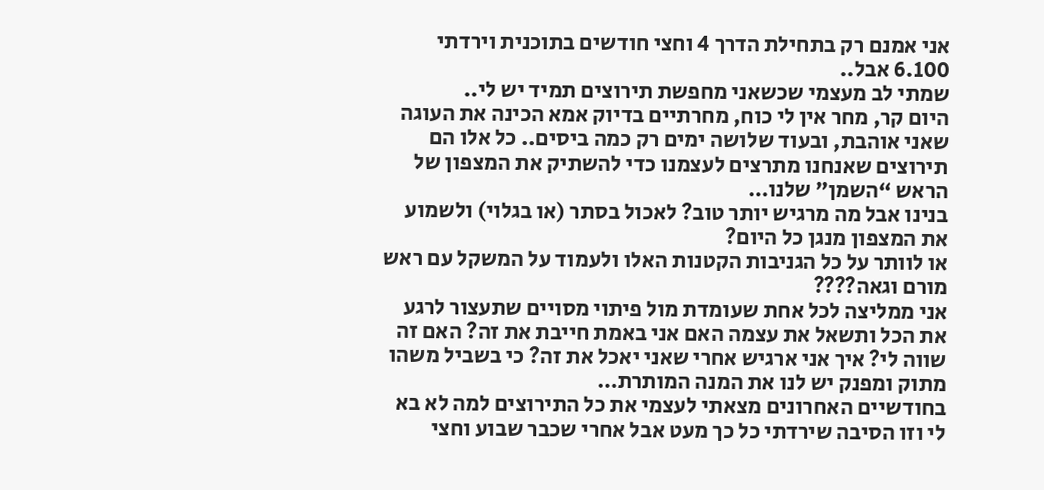אני אמנם רק בתחילת הדרך 4 וחצי חודשים בתוכנית וירדתי 6.100 אבל..
שמתי לב מעצמי שכשאני מחפשת תירוצים תמיד יש לי..
היום קר, מחר אין לי כוח, מחרתיים בדיוק אמא הכינה את העוגה שאני אוהבת, ובעוד שלושה ימים רק כמה ביסים.. כל אלו הם תירוצים שאנחנו מתרצים לעצמנו כדי להשתיק את המצפון של הראש “השמן” שלנו…
בנינו אבל מה מרגיש יותר טוב? לאכול בסתר (או בגלוי) ולשמוע את המצפון מנגן כל היום?
או לוותר על כל הגניבות הקטנות האלו ולעמוד על המשקל עם ראש מורם וגאה????
אני ממליצה לכל אחת שעומדת מול פיתוי מסויים שתעצור לרגע את הכל ותשאל את עצמה האם אני באמת חייבת את זה? האם זה שווה לי? איך אני ארגיש אחרי שאני יאכל את זה? כי בשביל משהו מתוק ומפנק יש לנו את המנה המותרת…
בחודשיים האחרונים מצאתי לעצמי את כל התירוצים למה לא בא לי וזו הסיבה שירדתי כל כך מעט אבל אחרי שכבר שבוע וחצי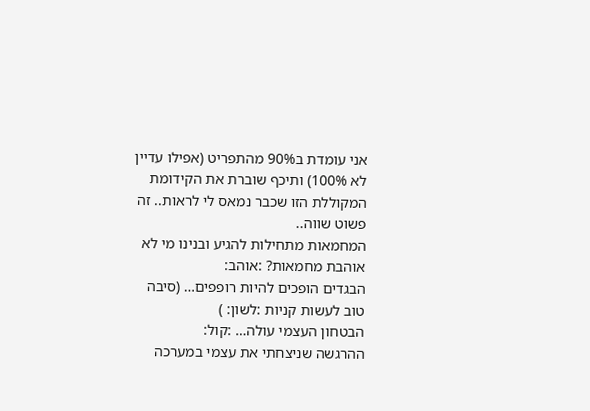אני עומדת ב90% מהתפריט (אפילו עדיין לא 100%) ותיכף שוברת את הקידומת המקוללת הזו שכבר נמאס לי לראות.. זה פשוט שווה..
המחמאות מתחילות להגיע ובנינו מי לא אוהבת מחמאות? :אוהב:
הבגדים הופכים להיות רופפים… (סיבה טוב לעשות קניות :לשון: )
הבטחון העצמי עולה… :קול:
ההרגשה שניצחתי את עצמי במערכה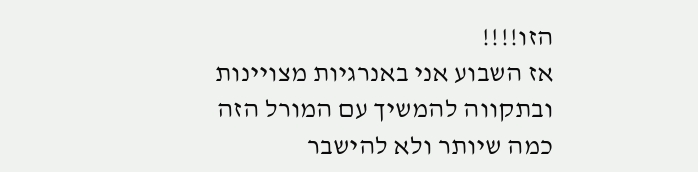הזו!!!!
אז השבוע אני באנרגיות מצויינות ובתקווה להמשיך עם המורל הזה כמה שיותר ולא להישבר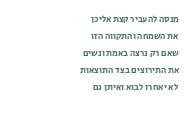מנסה להעביר קצת אליכן את השמחה והתקווה הזו שאם רק נרצה באמת ונשים את התירוצים בצד התוצאות לא יאחרו לבוא ואיתן גם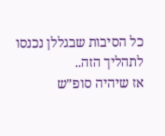כל הסיבות שבגללן נכנסו לתהליך הזה..
אז שיהיה סופ”ש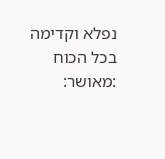נפלא וקדימה בכל הכוח :מאושר: